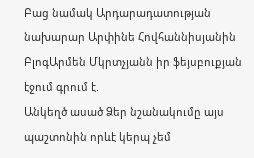Բաց նամակ Արդարադատության նախարար Արփինե Հովհաննիսյանին
ԲլոգԱրմեն Մկրտչյանն իր ֆեյսբուքյան էջում գրում է.
Անկեղծ ասած Ձեր նշանակումը այս պաշտոնին որևէ կերպ չեմ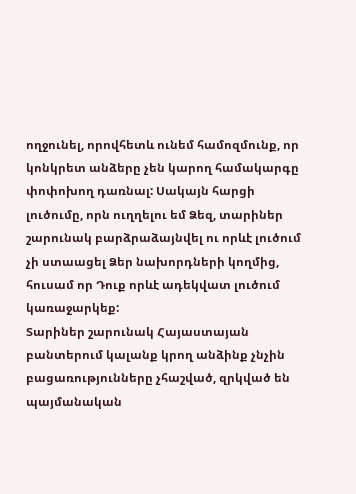ողջունել, որովհետև ունեմ համոզմունք, որ կոնկրետ անձերը չեն կարող համակարգը փոփոխող դառնալ: Սակայն հարցի լուծումը, որն ուղղելու եմ Ձեզ, տարիներ շարունակ բարձրաձայնվել ու որևէ լուծում չի ստաացել Ձեր նախորդների կողմից, հուսամ որ Դուք որևէ ադեկվատ լուծում կառաջարկեք:
Տարիներ շարունակ Հայաստայան բանտերում կալանք կրող անձինք չնչին բացառությունները չհաշված, զրկված են պայմանական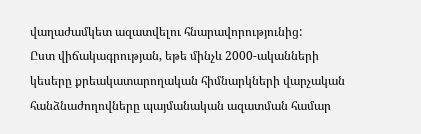վաղաժամկետ ազատվելու հնարավորությունից:
Ըստ վիճակագրության, եթե մինչև 2000-ականների կեսերը քրեակատարողական հիմնարկների վարչական հանձնաժողովները պայմանական ազատման համար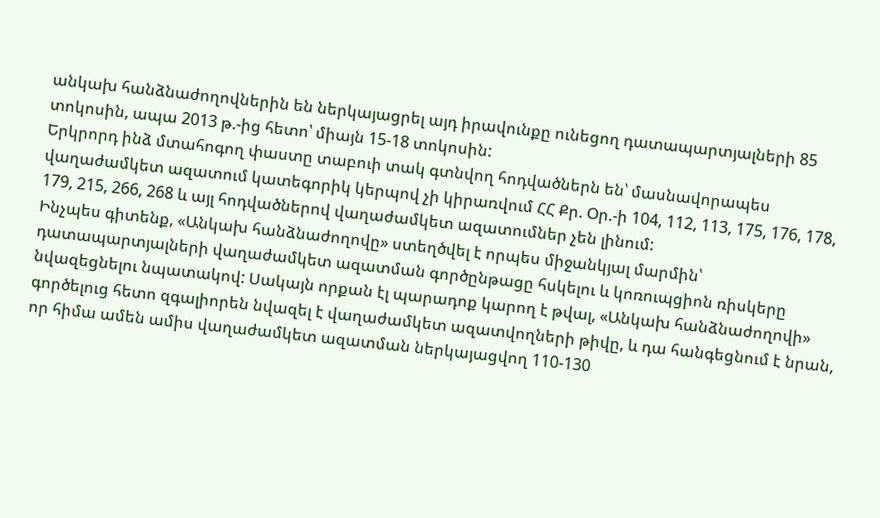անկախ հանձնաժողովներին են ներկայացրել այդ իրավունքը ունեցող դատապարտյալների 85 տոկոսին, ապա 2013 թ.-ից հետո՝ միայն 15-18 տոկոսին:
Երկրորդ ինձ մտահոգող փաստը տաբուի տակ գտնվող հոդվածներն են՝ մասնավորապես վաղաժամկետ ազատում կատեգորիկ կերպով չի կիրառվում ՀՀ Քր. Օր.-ի 104, 112, 113, 175, 176, 178, 179, 215, 266, 268 և այլ հոդվածներով վաղաժամկետ ազատումներ չեն լինում:
Ինչպես գիտենք, «Անկախ հանձնաժողովը» ստեղծվել է որպես միջանկյալ մարմին՝ դատապարտյալների վաղաժամկետ ազատման գործընթացը հսկելու և կոռուպցիոն ռիսկերը նվազեցնելու նպատակով: Սակայն որքան էլ պարադոք կարող է թվալ, «Անկախ հանձնաժողովի» գործելուց հետո զգալիորեն նվազել է վաղաժամկետ ազատվողների թիվը, և դա հանգեցնում է նրան, որ հիմա ամեն ամիս վաղաժամկետ ազատման ներկայացվող 110-130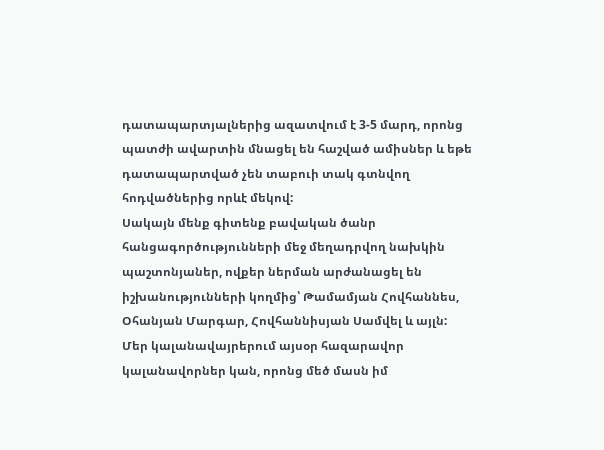դատապարտյալներից ազատվում է 3-5 մարդ, որոնց պատժի ավարտին մնացել են հաշված ամիսներ և եթե դատապարտված չեն տաբուի տակ գտնվող հոդվածներից որևէ մեկով:
Սակայն մենք գիտենք բավական ծանր հանցագործությունների մեջ մեղադրվող նախկին պաշտոնյաներ, ովքեր ներման արժանացել են իշխանությունների կողմից՝ Թամամյան Հովհաննես, Օհանյան Մարգար, Հովհաննիսյան Սամվել և այլն:
Մեր կալանավայրերում այսօր հազարավոր կալանավորներ կան, որոնց մեծ մասն իմ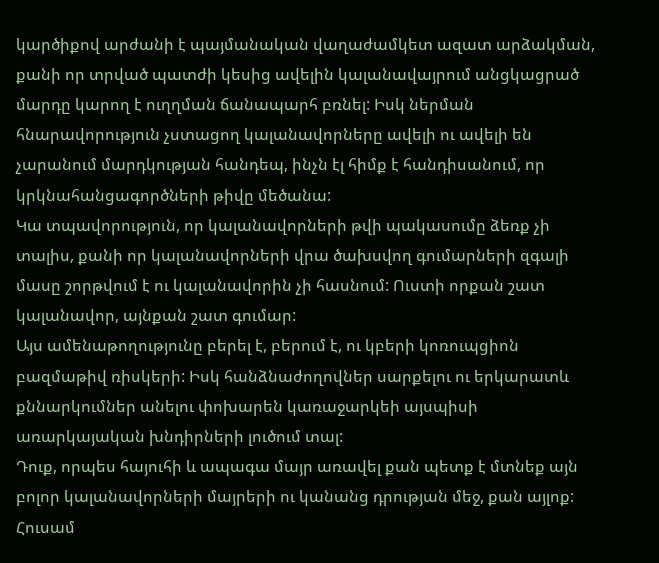կարծիքով արժանի է պայմանական վաղաժամկետ ազատ արձակման, քանի որ տրված պատժի կեսից ավելին կալանավայրում անցկացրած մարդը կարող է ուղղման ճանապարհ բռնել: Իսկ ներման հնարավորություն չստացող կալանավորները ավելի ու ավելի են չարանում մարդկության հանդեպ, ինչն էլ հիմք է հանդիսանում, որ կրկնահանցագործների թիվը մեծանա:
Կա տպավորություն, որ կալանավորների թվի պակասումը ձեռք չի տալիս, քանի որ կալանավորների վրա ծախսվող գումարների զգալի մասը շորթվում է ու կալանավորին չի հասնում: Ուստի որքան շատ կալանավոր, այնքան շատ գումար:
Այս ամենաթողությունը բերել է, բերում է, ու կբերի կոռուպցիոն բազմաթիվ ռիսկերի: Իսկ հանձնաժողովներ սարքելու ու երկարատև քննարկումներ անելու փոխարեն կառաջարկեի այսպիսի առարկայական խնդիրների լուծում տալ:
Դուք, որպես հայուհի և ապագա մայր առավել քան պետք է մտնեք այն բոլոր կալանավորների մայրերի ու կանանց դրության մեջ, քան այլոք:
Հուսամ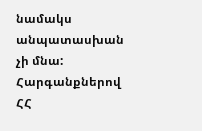նամակս անպատասխան չի մնա:
Հարգանքներով ՀՀ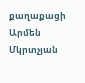քաղաքացի Արմեն Մկրտչյան